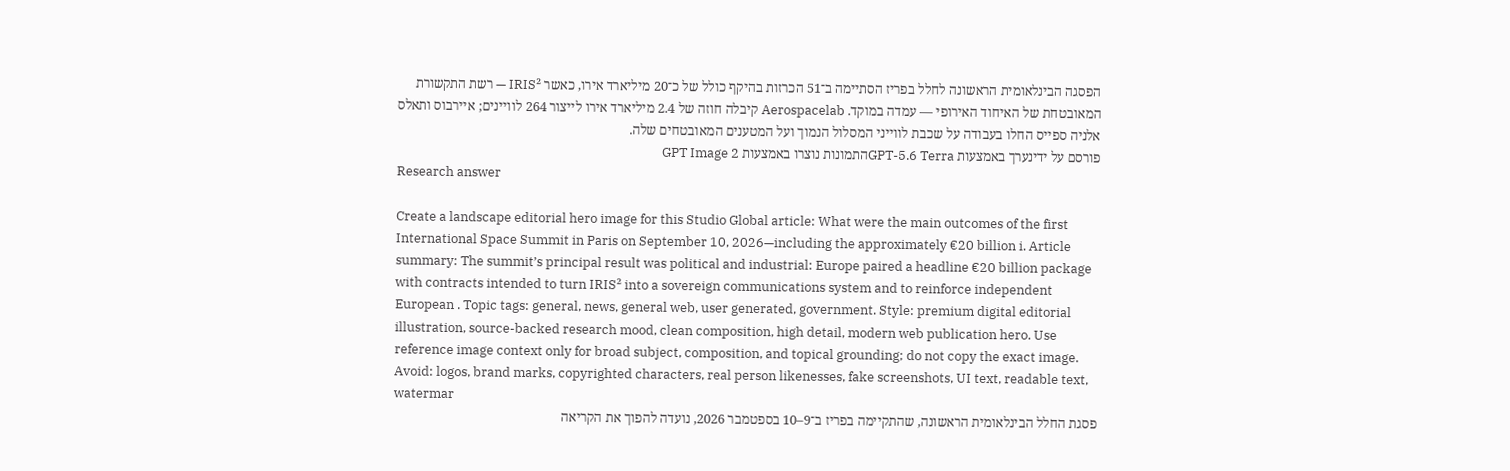הפסגה הבינלאומית הראשונה לחלל בפריז הסתיימה ב־51 הכרזות בהיקף כולל של כ־20 מיליארד אירו, כאשר IRIS² — רשת התקשורת המאובטחת של האיחוד האירופי — עמדה במוקד. Aerospacelab קיבלה חוזה של 2.4 מיליארד אירו לייצור 264 לוויינים; איירבוס ותאלס אלניה ספייס החלו בעבודה על שכבת לווייני המסלול הנמוך ועל המטענים המאובטחים שלה.
פורסם על ידינערך באמצעות GPT-5.6 Terraהתמונות נוצרו באמצעות GPT Image 2
Research answer

Create a landscape editorial hero image for this Studio Global article: What were the main outcomes of the first International Space Summit in Paris on September 10, 2026—including the approximately €20 billion i. Article summary: The summit’s principal result was political and industrial: Europe paired a headline €20 billion package with contracts intended to turn IRIS² into a sovereign communications system and to reinforce independent European . Topic tags: general, news, general web, user generated, government. Style: premium digital editorial illustration, source-backed research mood, clean composition, high detail, modern web publication hero. Use reference image context only for broad subject, composition, and topical grounding; do not copy the exact image. Avoid: logos, brand marks, copyrighted characters, real person likenesses, fake screenshots, UI text, readable text, watermar
פסגת החלל הבינלאומית הראשונה, שהתקיימה בפריז ב־9–10 בספטמבר 2026, נועדה להפוך את הקריאה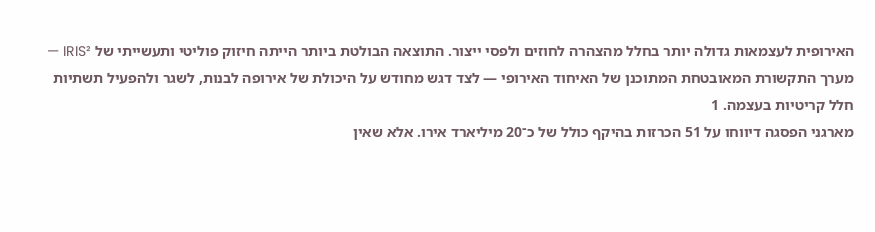האירופית לעצמאות גדולה יותר בחלל מהצהרה לחוזים ולפסי ייצור. התוצאה הבולטת ביותר הייתה חיזוק פוליטי ותעשייתי של IRIS² — מערך התקשורת המאובטחת המתוכנן של האיחוד האירופי — לצד דגש מחודש על היכולת של אירופה לבנות, לשגר ולהפעיל תשתיות חלל קריטיות בעצמה. 1
מארגני הפסגה דיווחו על 51 הכרזות בהיקף כולל של כ־20 מיליארד אירו. אלא שאין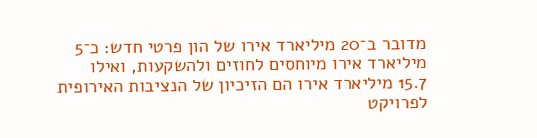מדובר ב־20 מיליארד אירו של הון פרטי חדש: כ־5 מיליארד אירו מיוחסים לחוזים ולהשקעות, ואילו 15.7 מיליארד אירו הם הזיכיון של הנציבות האירופית לפרויקט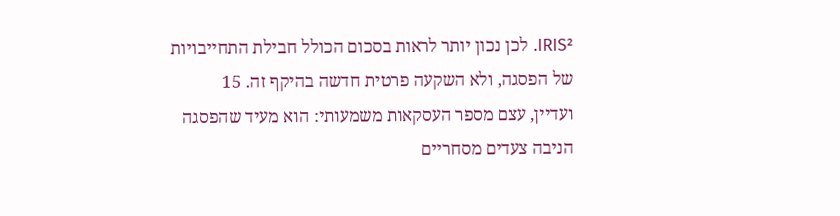IRIS². לכן נכון יותר לראות בסכום הכולל חבילת התחייבויות של הפסגה, ולא השקעה פרטית חדשה בהיקף זה. 15
ועדיין, עצם מספר העסקאות משמעותי: הוא מעיד שהפסגה הניבה צעדים מסחריים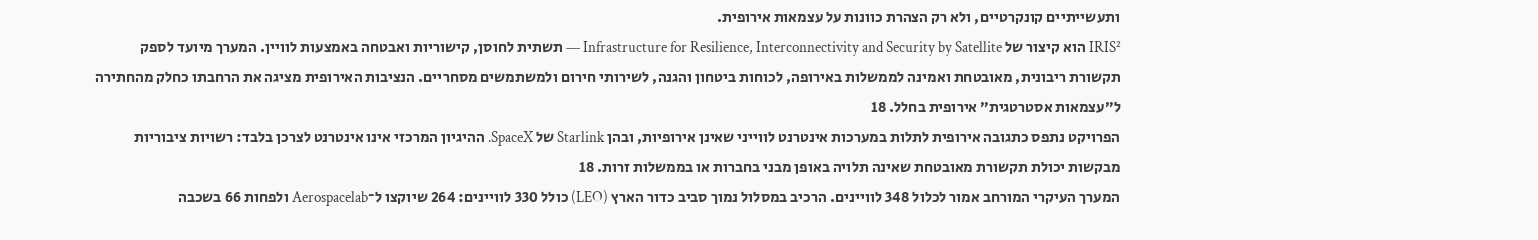ותעשייתיים קונקרטיים, ולא רק הצהרת כוונות על עצמאות אירופית.
IRIS² הוא קיצור של Infrastructure for Resilience, Interconnectivity and Security by Satellite — תשתית לחוסן, קישוריות ואבטחה באמצעות לוויין. המערך מיועד לספק תקשורת ריבונית, מאובטחת ואמינה לממשלות באירופה, לכוחות ביטחון והגנה, לשירותי חירום ולמשתמשים מסחריים. הנציבות האירופית מציגה את הרחבתו כחלק מהחתירה ל״עצמאות אסטרטגית״ אירופית בחלל. 18
הפרויקט נתפס כתגובה אירופית לתלות במערכות אינטרנט לווייני שאינן אירופיות, ובהן Starlink של SpaceX. ההיגיון המרכזי אינו אינטרנט לצרכן בלבד: רשויות ציבוריות מבקשות יכולת תקשורת מאובטחת שאינה תלויה באופן מבני בחברות או בממשלות זרות. 18
המערך העיקרי המורחב אמור לכלול 348 לוויינים. הרכיב במסלול נמוך סביב כדור הארץ (LEO) כולל 330 לוויינים: 264 שיוקצו ל־Aerospacelab ולפחות 66 בשכבה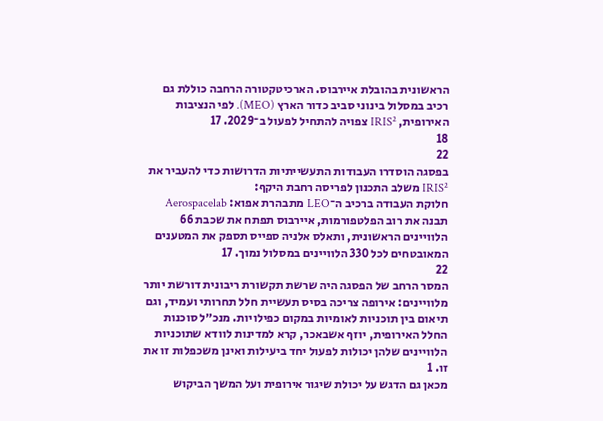הראשונית בהובלת איירבוס. הארכיטקטורה הרחבה כוללת גם רכיב במסלול בינוני סביב כדור הארץ (MEO). לפי הנציבות האירופית, IRIS² צפויה להתחיל לפעול ב־2029. 17
18
22
בפסגה הוסדרו העבודות התעשייתיות הדרושות כדי להעביר את IRIS² משלב התכנון לפריסה רחבת היקף:
חלוקת העבודה ברכיב ה־LEO מתבהרת אפוא: Aerospacelab תבנה את רוב הפלטפורמות, איירבוס תפתח את שכבת 66 הלוויינים הראשונית, ותאלס אלניה ספייס תספק את המטענים המאובטחים לכל 330 הלוויינים במסלול נמוך. 17
22
המסר הרחב של הפסגה היה שרשת תקשורת ריבונית דורשת יותר מלוויינים: אירופה צריכה בסיס תעשיית חלל תחרותי ועמיד, וגם תיאום בין תוכניות לאומיות במקום כפילויות. מנכ״ל סוכנות החלל האירופית, יוזף אשבאכר, קרא למדינות לוודא שתוכניות הלוויינים שלהן יכולות לפעול יחד ביעילות ואינן משכפלות זו את זו. 1
מכאן גם הדגש על יכולת שיגור אירופית ועל המשך הביקוש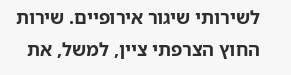לשירותי שיגור אירופיים. שירות החוץ הצרפתי ציין, למשל, את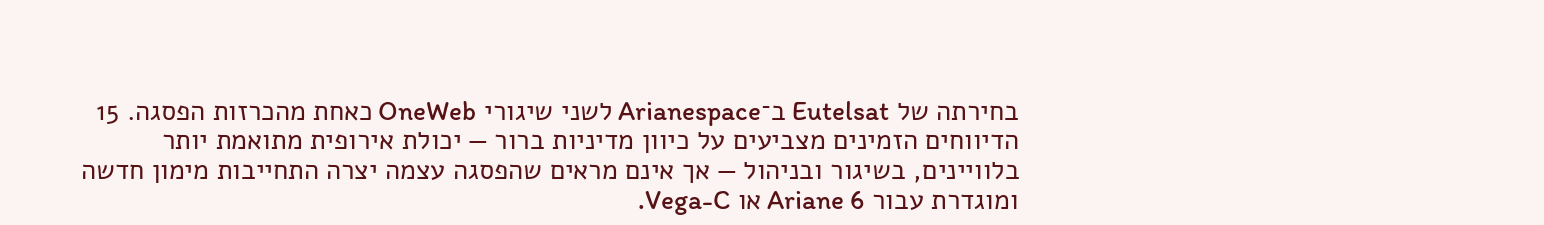בחירתה של Eutelsat ב־Arianespace לשני שיגורי OneWeb כאחת מהכרזות הפסגה. 15
הדיווחים הזמינים מצביעים על כיוון מדיניות ברור — יכולת אירופית מתואמת יותר בלוויינים, בשיגור ובניהול — אך אינם מראים שהפסגה עצמה יצרה התחייבות מימון חדשה ומוגדרת עבור Ariane 6 או Vega-C.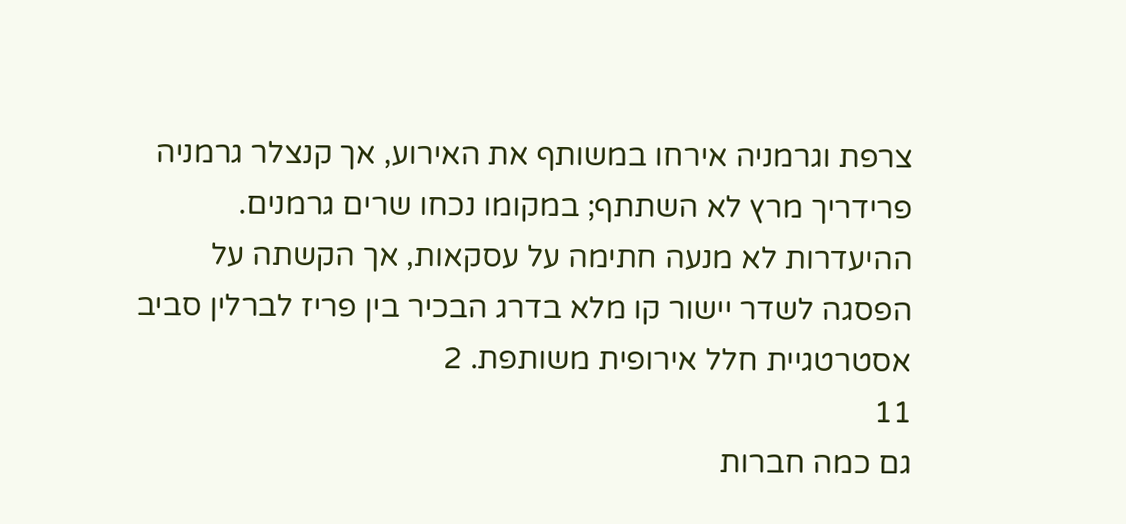צרפת וגרמניה אירחו במשותף את האירוע, אך קנצלר גרמניה פרידריך מרץ לא השתתף; במקומו נכחו שרים גרמנים. ההיעדרות לא מנעה חתימה על עסקאות, אך הקשתה על הפסגה לשדר יישור קו מלא בדרג הבכיר בין פריז לברלין סביב אסטרטגיית חלל אירופית משותפת. 2
11
גם כמה חברות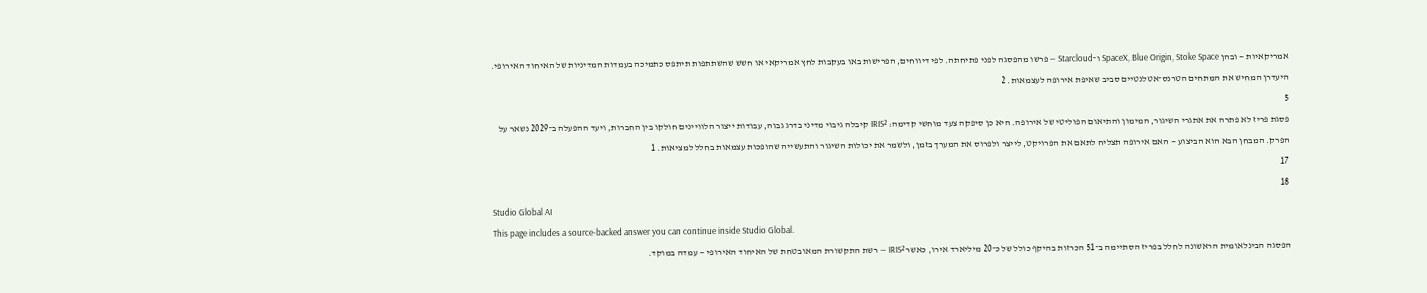אמריקאיות — ובהן SpaceX, Blue Origin, Stoke Space ו־Starcloud — פרשו מהפסגה לפני פתיחתה. לפי דיווחים, הפרישות באו בעקבות לחץ אמריקאי או חשש שהשתתפות תיתפס כתמיכה בעמדות המדיניות של האיחוד האירופי. היעדרן המחיש את המתחים הטרנס־אטלנטיים סביב שאיפת אירופה לעצמאות. 2
5
פסגת פריז לא פתרה את אתגרי השיגור, המימון והתיאום הפוליטי של אירופה. היא כן סיפקה צעד מוחשי קדימה: IRIS² קיבלה גיבוי מדיני בדרג גבוה, עבודות ייצור הלוויינים חולקו בין החברות, ויעד ההפעלה ב־2029 נשאר על הפרק. המבחן הבא הוא הביצוע — האם אירופה תצליח לתאם את הפרויקט, לייצר ולפרוס את המערך בזמן, ולשמר את יכולות השיגור והתעשייה שהופכות עצמאות בחלל למציאות. 1
17
18
Studio Global AI
This page includes a source-backed answer you can continue inside Studio Global.
הפסגה הבינלאומית הראשונה לחלל בפריז הסתיימה ב־51 הכרזות בהיקף כולל של כ־20 מיליארד אירו, כאשר IRIS² — רשת התקשורת המאובטחת של האיחוד האירופי — עמדה במוקד.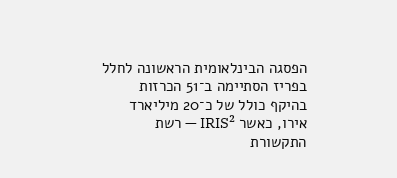הפסגה הבינלאומית הראשונה לחלל בפריז הסתיימה ב־51 הכרזות בהיקף כולל של כ־20 מיליארד אירו, כאשר IRIS² — רשת התקשורת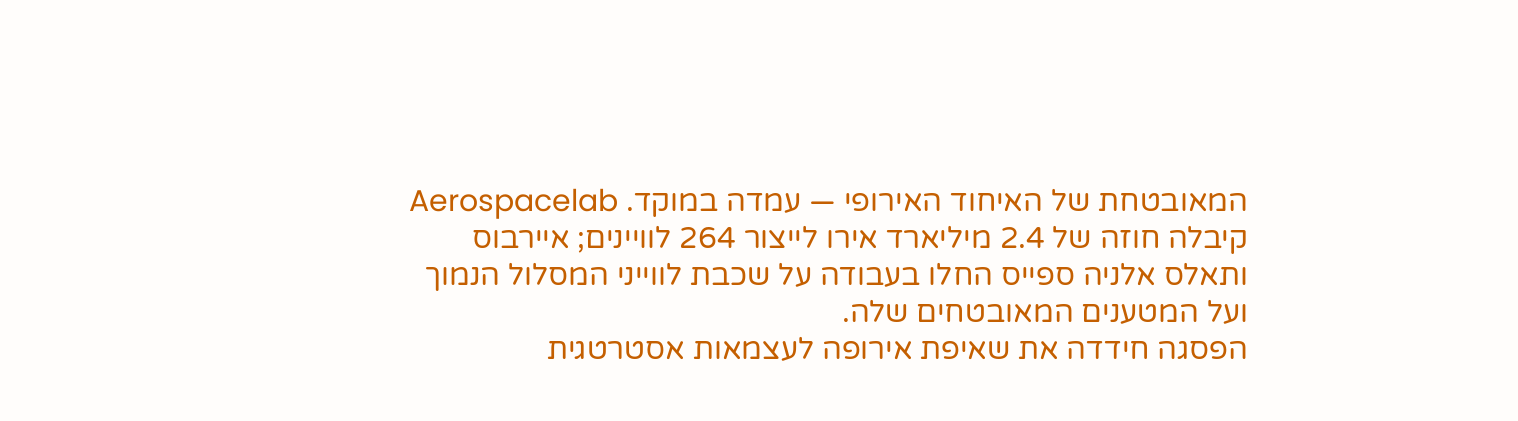המאובטחת של האיחוד האירופי — עמדה במוקד. Aerospacelab קיבלה חוזה של 2.4 מיליארד אירו לייצור 264 לוויינים; איירבוס ותאלס אלניה ספייס החלו בעבודה על שכבת לווייני המסלול הנמוך ועל המטענים המאובטחים שלה.
הפסגה חידדה את שאיפת אירופה לעצמאות אסטרטגית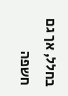בחלל, אך גם חשפה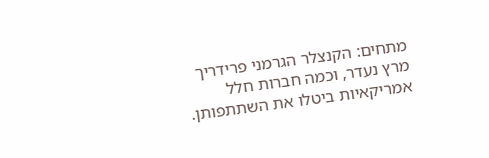מתחים: הקנצלר הגרמני פרידריך מרץ נעדר, וכמה חברות חלל אמריקאיות ביטלו את השתתפותן.